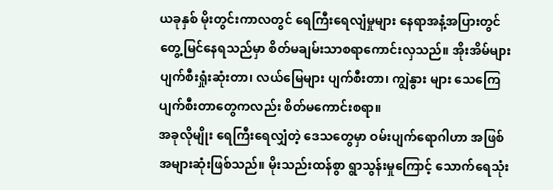ယခုနှစ် မိုးတွင်းကာလတွင် ရေကြီးရေလျံမှုများ နေရာအနံ့အပြားတွင် တွေ့မြင်နေရသည်မှာ စိတ်မချမ်းသာစရာကောင်းလှသည်။ အိုးအိမ်များ ပျက်စီးရှုံးဆုံးတာ၊ လယ်မြေများ ပျက်စီးတာ၊ ကျွဲနွား များ သေကြေပျက်စီးတာတွေကလည်း စိတ်မကောင်းစရာ။
အခုလိုမျိုး ရေကြီးရေလျှံတဲ့ ဒေသတွေမှာ ဝမ်းပျက်ရောဂါဟာ အဖြစ်အများဆုံးဖြစ်သည်။ မိုးသည်းထန်စွာ ရွာသွန်းမှုကြောင့် သောက်ရေသုံး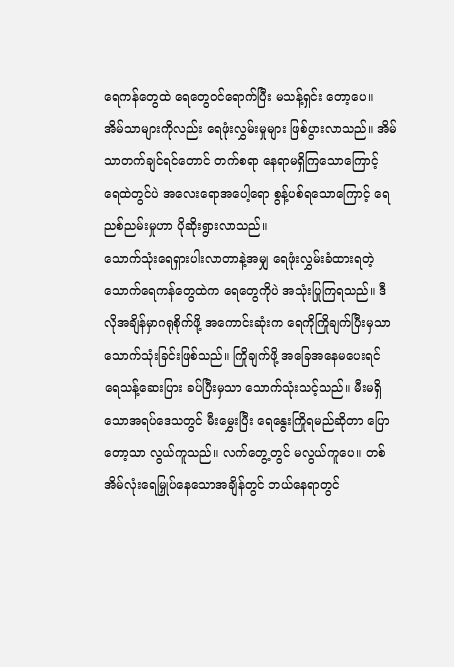ရေကန်တွေထဲ ရေတွေဝင်ရောက်ပြီး မသန့်ရှင်း တော့ပေ။ အိမ်သာများကိုလည်း ရေဖုံးလွှမ်းမှုများ ဖြစ်ပွားလာသည်။ အိမ်သာတက်ချင်ရင်တောင် တက်စရာ နေရာမရှိကြသောကြောင့် ရေထဲတွင်ပဲ အလေးရောအပေါ့ရော စွန့်ပစ်ရသောကြောင့် ရေညစ်ညမ်းမှုဟာ ပိုဆိုးရွားလာသည်။
သောက်သုံးရေရှားပါးလာတာနဲ့အမျှ ရေဖုံးလွှမ်းခံထားရတဲ့ သောက်ရေကန်တွေထဲက ရေတွေကိုပဲ အသုံးပြုကြရသည်။ ဒီလိုအချိန်မှာဂရုစိုက်ဖို့ အကောင်းဆုံးက ရေကိုကြိုချက်ပြီးမှသာ သောက်သုံးခြင်းဖြစ်သည်။ ကြိုချက်ဖို့ အခြေအနေမပေးရင် ရေသန့်ဆေးပြား ခပ်ပြီးမှသာ သောက်သုံးသင့်သည်။ မီးမရှိသောအရပ်ဒေသတွင် မီးမွှေးပြီး ရေနွေးကြိုရမည်ဆိုတာ ပြောတော့သာ လွယ်ကူသည်။ လက်တွေ့တွင် မလွယ်ကူပေ။ တစ်အိမ်လုံးရေမြှုပ်နေသောအချိန်တွင် ဘယ်နေရာတွင်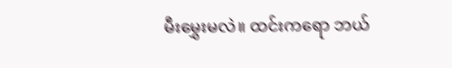မီးမွှေးမလဲ။ ထင်းကရော ဘယ်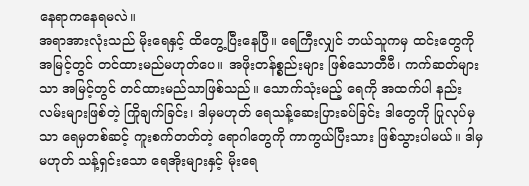နေရာကနေရမလဲ။
အရာအားလုံးသည် မိုးရေနှင့် ထိတွေ့ပြီးနေပြီ။ ရေကြီးလျှင် ဘယ်သူကမှ ထင်းတွေကို အမြင့်တွင် တင်ထားမည်မဟုတ်ပေ။ အဖိုးတန်စ္စည်းများ ဖြစ်သောတီဗီ၊ ကက်ဆတ်များသာ အမြင့်တွင် တင်ထားမည်သာဖြစ်သည်။ သောက်သုံးမည့် ရေကို အထက်ပါ နည်းလမ်းများဖြစ်တဲ့ ကြိုချက်ခြင်း၊ ဒါမှမဟုတ် ရေသန့်ဆေးပြားခပ်ခြင်း ဒါတွေကို ပြုလုပ်မှသာ ရေမှတစ်ဆင့် ကူးစက်တတ်တဲ့ ရောဂါတွေကို ကာကွယ်ပြီးသား ဖြစ်သွားပါမယ်။ ဒါမှ မဟုတ် သန့်ရှင်းသော ရေအိုးများနှင့် မိုးရေ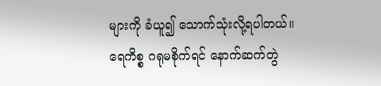များကို ခံယူ၍ သောက်သုံးလို့ရပါတယ်။
ရေကိစ္စ ဂရုမစိုက်ရင် နောက်ဆက်တွဲ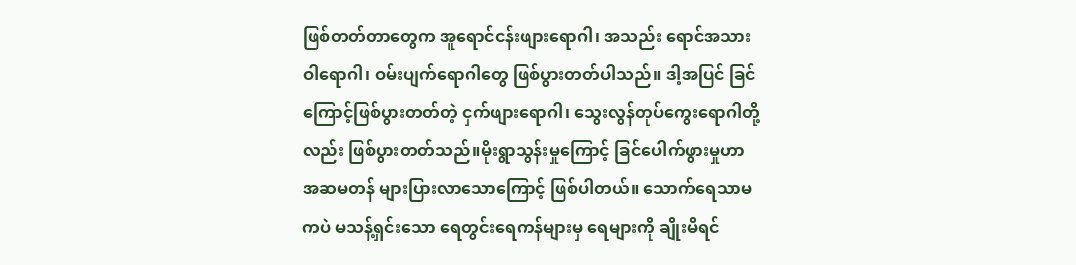ဖြစ်တတ်တာတွေက အူရောင်ငန်းဖျားရောဂါ၊ အသည်း ရောင်အသားဝါရောဂါ၊ ဝမ်းပျက်ရောဂါတွေ ဖြစ်ပွားတတ်ပါသည်။ ဒါ့အပြင် ခြင်ကြောင့်ဖြစ်ပွားတတ်တဲ့ ငှက်ဖျားရောဂါ၊ သွေးလွန်တုပ်ကွေးရောဂါတို့လည်း ဖြစ်ပွားတတ်သည်။မိုးရွာသွန်းမှုကြောင့် ခြင်ပေါက်ဖွားမှုဟာ အဆမတန် များပြားလာသောကြောင့် ဖြစ်ပါတယ်။ သောက်ရေသာမကပဲ မသန့်ရှင်းသော ရေတွင်းရေကန်များမှ ရေများကို ချိုးမိရင်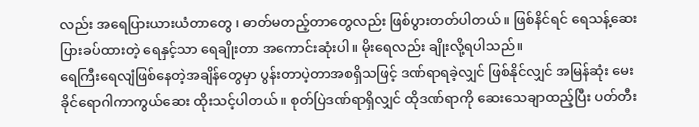လည်း အရေပြားယားယံတာတွေ ၊ ဓာတ်မတည့်တာတွေလည်း ဖြစ်ပွားတတ်ပါတယ်။ ဖြစ်နိင်ရင် ရေသန့်ဆေးပြားခပ်ထားတဲ့ ရေနှင့်သာ ရေချိုးတာ အကောင်းဆုံးပါ။ မိုးရေလည်း ချိုးလို့ရပါသည်။
ရေကြီးရေလျံဖြစ်နေတဲ့အချိန်တွေမှာ ပွန်းတာပဲ့တာအစရှိသဖြင့် ဒဏ်ရာရခဲ့လျှင် ဖြစ်နိုင်လျှင် အမြန်ဆုံး မေးခိုင်ရောဂါကာကွယ်ဆေး ထိုးသင့်ပါတယ်။ စုတ်ပြဲဒဏ်ရာရှိလျှင် ထိုဒဏ်ရာကို ဆေးသေချာထည့်ပြီး ပတ်တီး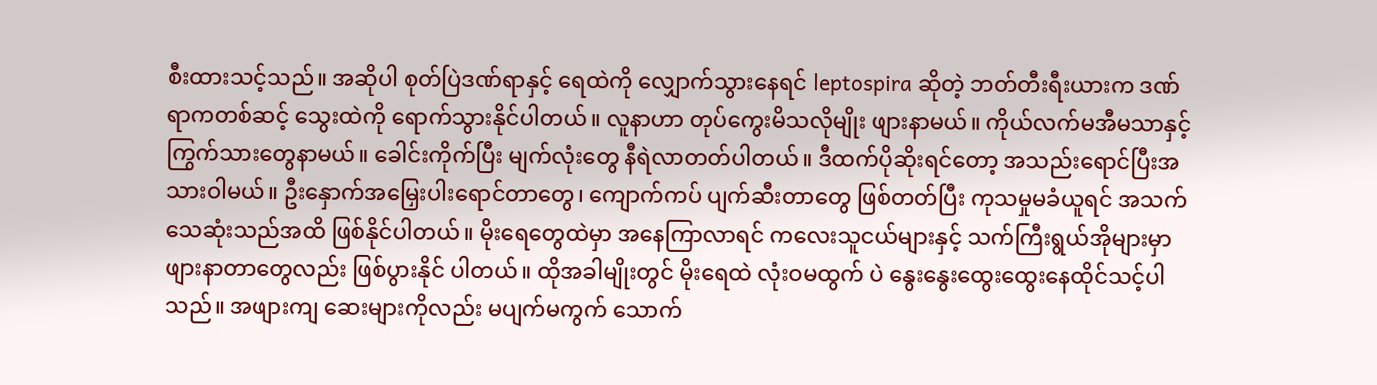စီးထားသင့်သည်။ အဆိုပါ စုတ်ပြဲဒဏ်ရာနှင့် ရေထဲကို လျှောက်သွားနေရင် leptospira ဆိုတဲ့ ဘတ်တီးရီးယားက ဒဏ်ရာကတစ်ဆင့် သွေးထဲကို ရောက်သွားနိုင်ပါတယ်။ လူနာဟာ တုပ်ကွေးမိသလိုမျိုး ဖျားနာမယ်။ ကိုယ်လက်မအီမသာနှင့် ကြွက်သားတွေနာမယ်။ ခေါင်းကိုက်ပြီး မျက်လုံးတွေ နီရဲလာတတ်ပါတယ်။ ဒီထက်ပိုဆိုးရင်တော့ အသည်းရောင်ပြီးအသားဝါမယ်။ ဦးနှောက်အမြှေးပါးရောင်တာတွေ၊ ကျောက်ကပ် ပျက်ဆီးတာတွေ ဖြစ်တတ်ပြီး ကုသမှုမခံယူရင် အသက်သေဆုံးသည်အထိ ဖြစ်နိုင်ပါတယ်။ မိုးရေတွေထဲမှာ အနေကြာလာရင် ကလေးသူငယ်များနှင့် သက်ကြီးရွယ်အိုများမှာ ဖျားနာတာတွေလည်း ဖြစ်ပွားနိုင် ပါတယ်။ ထိုအခါမျိုးတွင် မိုးရေထဲ လုံးဝမထွက် ပဲ နွေးနွေးထွေးထွေးနေထိုင်သင့်ပါသည်။ အဖျားကျ ဆေးများကိုလည်း မပျက်မကွက် သောက်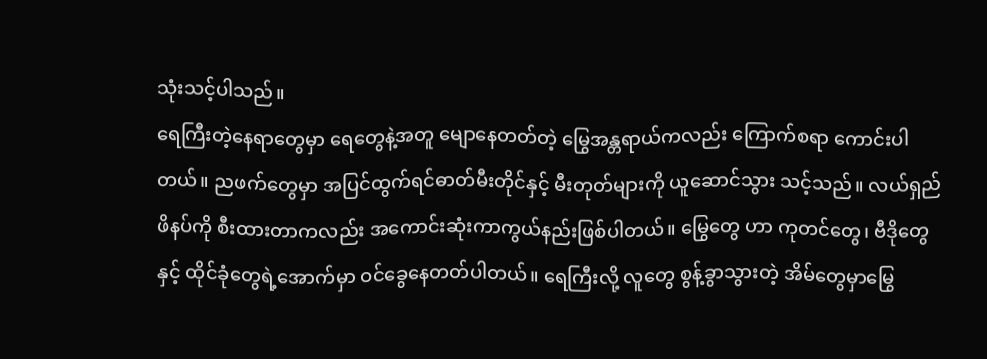သုံးသင့်ပါသည်။
ရေကြီးတဲ့နေရာတွေမှာ ရေတွေနဲ့အတူ မျောနေတတ်တဲ့ မြွေအန္တရာယ်ကလည်း ကြောက်စရာ ကောင်းပါတယ်။ ညဖက်တွေမှာ အပြင်ထွက်ရင်ဓာတ်မီးတိုင်နှင့် မီးတုတ်များကို ယူဆောင်သွား သင့်သည်။ လယ်ရှည်ဖိနပ်ကို စီးထားတာကလည်း အကောင်းဆုံးကာကွယ်နည်းဖြစ်ပါတယ်။ မြွေတွေ ဟာ ကုတင်တွေ၊ ဗီဒိုတွေနှင့် ထိုင်ခုံတွေရဲ့အောက်မှာ ဝင်ခွေနေတတ်ပါတယ်။ ရေကြီးလို့ လူတွေ စွန့်ခွာသွားတဲ့ အိမ်တွေမှာမြွေ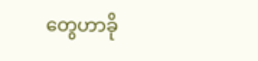တွေဟာခို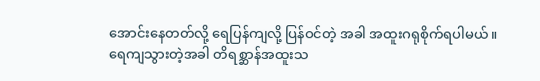အောင်းနေတတ်လို့ ရေပြန်ကျလို့ ပြန်ဝင်တဲ့ အခါ အထူးဂရုစိုက်ရပါမယ်။
ရေကျသွားတဲ့အခါ တိရစ္ဆာန်အထူးသ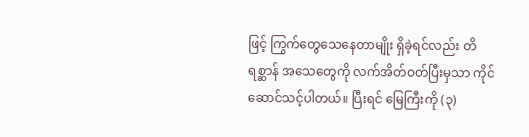ဖြင့် ကြွက်တွေသေနေတာမျိုး ရှိခဲ့ရင်လည်း တိရစ္ဆာန် အသေတွေကို လက်အိတ်ဝတ်ပြီးမှသာ ကိုင်ဆောင်သင့်ပါတယ်။ ပြီးရင် မြေကြီးကို (၃)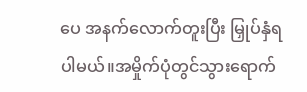ပေ အနက်လောက်တူးပြီး မြှုပ်နှံရပါမယ်။အမှိုက်ပုံတွင်သွားရောက်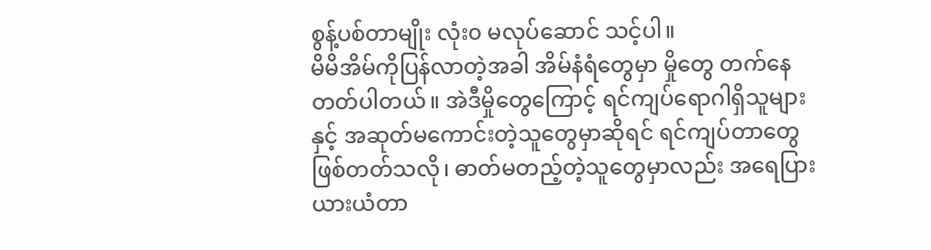စွန့်ပစ်တာမျိုး လုံး၀ မလုပ်ဆောင် သင့်ပါ။
မိမိအိမ်ကိုပြန်လာတဲ့အခါ အိမ်နံရံတွေမှာ မှိုတွေ တက်နေတတ်ပါတယ်။ အဲဒီမှိုတွေကြောင့် ရင်ကျပ်ရောဂါရှိသူများနှင့် အဆုတ်မကောင်းတဲ့သူတွေမှာဆိုရင် ရင်ကျပ်တာတွေ ဖြစ်တတ်သလို၊ ဓာတ်မတည့်တဲ့သူတွေမှာလည်း အရေပြားယားယံတာ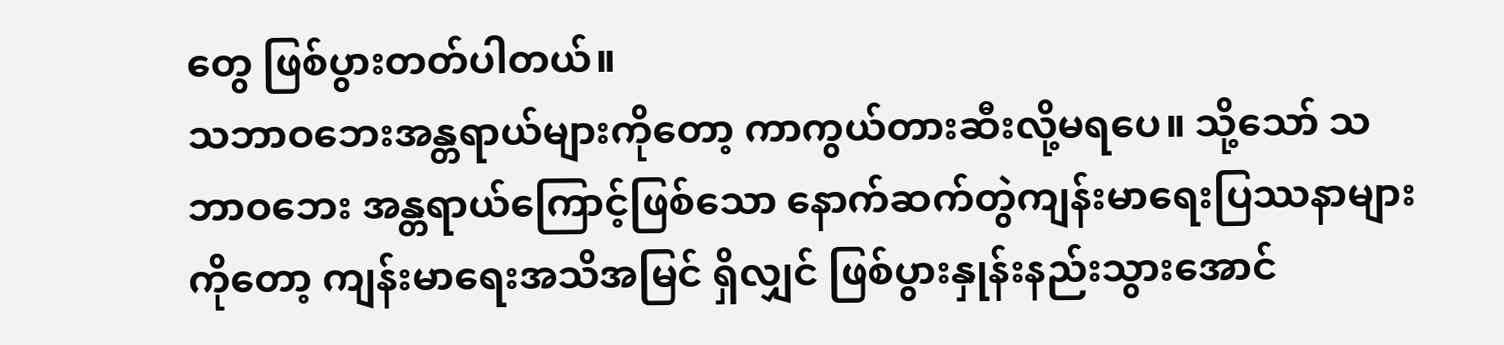တွေ ဖြစ်ပွားတတ်ပါတယ်။
သဘာဝဘေးအန္တရာယ်များကိုတော့ ကာကွယ်တားဆီးလို့မရပေ။ သို့သော် သဘာဝဘေး အန္တရာယ်ကြောင့်ဖြစ်သော နောက်ဆက်တွဲကျန်းမာရေးပြဿနာများကိုတော့ ကျန်းမာရေးအသိအမြင် ရှိလျှင် ဖြစ်ပွားနှုန်းနည်းသွားအောင်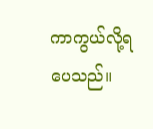ကာကွယ်လို့ရပေသည်။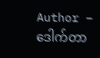Author – ဒေါက်တာ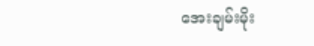အေးချမ်းမိုး